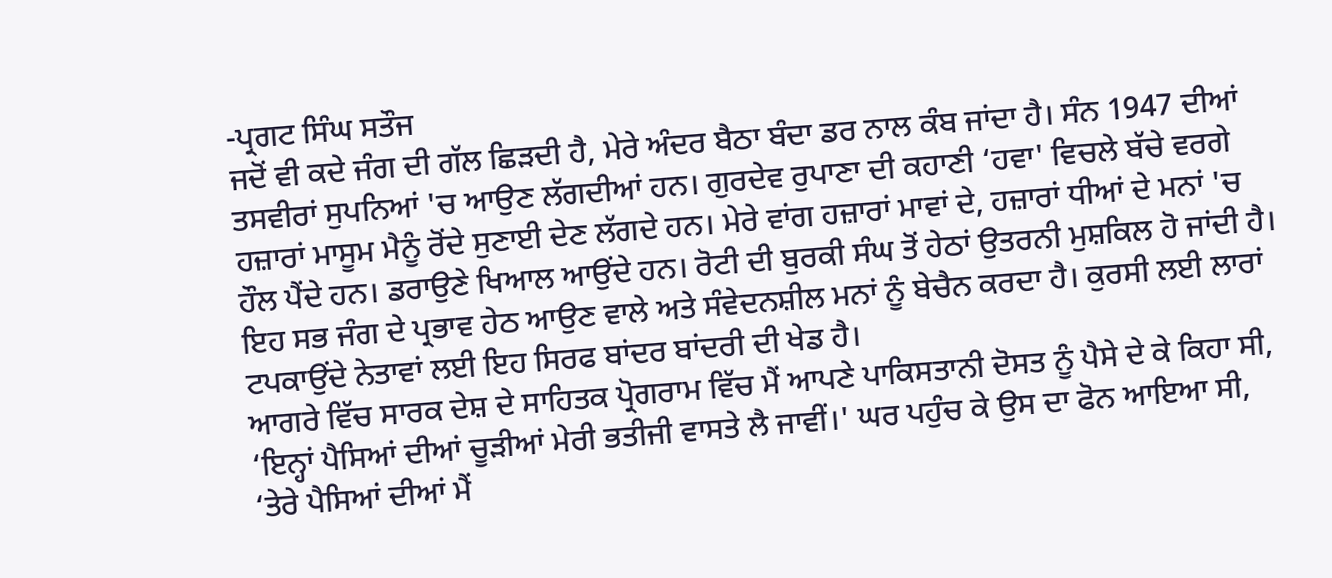-ਪ੍ਰਗਟ ਸਿੰਘ ਸਤੌਜ
ਜਦੋਂ ਵੀ ਕਦੇ ਜੰਗ ਦੀ ਗੱਲ ਛਿੜਦੀ ਹੈ, ਮੇਰੇ ਅੰਦਰ ਬੈਠਾ ਬੰਦਾ ਡਰ ਨਾਲ ਕੰਬ ਜਾਂਦਾ ਹੈ। ਸੰਨ 1947 ਦੀਆਂ ਤਸਵੀਰਾਂ ਸੁਪਨਿਆਂ 'ਚ ਆਉਣ ਲੱਗਦੀਆਂ ਹਨ। ਗੁਰਦੇਵ ਰੁਪਾਣਾ ਦੀ ਕਹਾਣੀ ‘ਹਵਾ' ਵਿਚਲੇ ਬੱਚੇ ਵਰਗੇ ਹਜ਼ਾਰਾਂ ਮਾਸੂਮ ਮੈਨੂੰ ਰੋਂਦੇ ਸੁਣਾਈ ਦੇਣ ਲੱਗਦੇ ਹਨ। ਮੇਰੇ ਵਾਂਗ ਹਜ਼ਾਰਾਂ ਮਾਵਾਂ ਦੇ, ਹਜ਼ਾਰਾਂ ਧੀਆਂ ਦੇ ਮਨਾਂ 'ਚ ਹੌਲ ਪੈਂਦੇ ਹਨ। ਡਰਾਉਣੇ ਖਿਆਲ ਆਉਂਦੇ ਹਨ। ਰੋਟੀ ਦੀ ਬੁਰਕੀ ਸੰਘ ਤੋਂ ਹੇਠਾਂ ਉਤਰਨੀ ਮੁਸ਼ਕਿਲ ਹੋ ਜਾਂਦੀ ਹੈ। ਇਹ ਸਭ ਜੰਗ ਦੇ ਪ੍ਰਭਾਵ ਹੇਠ ਆਉਣ ਵਾਲੇ ਅਤੇ ਸੰਵੇਦਨਸ਼ੀਲ ਮਨਾਂ ਨੂੰ ਬੇਚੈਨ ਕਰਦਾ ਹੈ। ਕੁਰਸੀ ਲਈ ਲਾਰਾਂ ਟਪਕਾਉਂਦੇ ਨੇਤਾਵਾਂ ਲਈ ਇਹ ਸਿਰਫ ਬਾਂਦਰ ਬਾਂਦਰੀ ਦੀ ਖੇਡ ਹੈ।
ਆਗਰੇ ਵਿੱਚ ਸਾਰਕ ਦੇਸ਼ ਦੇ ਸਾਹਿਤਕ ਪ੍ਰੋਗਰਾਮ ਵਿੱਚ ਮੈਂ ਆਪਣੇ ਪਾਕਿਸਤਾਨੀ ਦੋਸਤ ਨੂੰ ਪੈਸੇ ਦੇ ਕੇ ਕਿਹਾ ਸੀ, ‘ਇਨ੍ਹਾਂ ਪੈਸਿਆਂ ਦੀਆਂ ਚੂੜੀਆਂ ਮੇਰੀ ਭਤੀਜੀ ਵਾਸਤੇ ਲੈ ਜਾਵੀਂ।' ਘਰ ਪਹੁੰਚ ਕੇ ਉਸ ਦਾ ਫੋਨ ਆਇਆ ਸੀ, ‘ਤੇਰੇ ਪੈਸਿਆਂ ਦੀਆਂ ਮੈਂ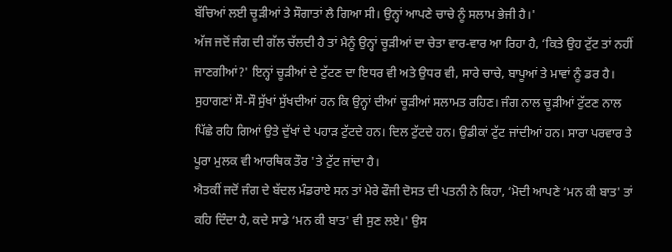ਬੱਚਿਆਂ ਲਈ ਚੂੜੀਆਂ ਤੇ ਸੌਗਾਤਾਂ ਲੈ ਗਿਆ ਸੀ। ਉਨ੍ਹਾਂ ਆਪਣੇ ਚਾਚੇ ਨੂੰ ਸਲਾਮ ਭੇਜੀ ਹੈ।'
ਅੱਜ ਜਦੋਂ ਜੰਗ ਦੀ ਗੱਲ ਚੱਲਦੀ ਹੈ ਤਾਂ ਮੈਨੂੰ ਉਨ੍ਹਾਂ ਚੂੜੀਆਂ ਦਾ ਚੇਤਾ ਵਾਰ-ਵਾਰ ਆ ਰਿਹਾ ਹੈ, ‘ਕਿਤੇ ਉਹ ਟੁੱਟ ਤਾਂ ਨਹੀਂ ਜਾਣਗੀਆਂ?' ਇਨ੍ਹਾਂ ਚੂੜੀਆਂ ਦੇ ਟੁੱਟਣ ਦਾ ਇਧਰ ਵੀ ਅਤੇ ਉਧਰ ਵੀ, ਸਾਰੇ ਚਾਚੇ, ਬਾਪੂਆਂ ਤੇ ਮਾਵਾਂ ਨੂੰ ਡਰ ਹੈ। ਸੁਹਾਗਣਾਂ ਸੌ-ਸੌ ਸੁੱਖਾਂ ਸੁੱਖਦੀਆਂ ਹਨ ਕਿ ਉਨ੍ਹਾਂ ਦੀਆਂ ਚੂੜੀਆਂ ਸਲਾਮਤ ਰਹਿਣ। ਜੰਗ ਨਾਲ ਚੂੜੀਆਂ ਟੁੱਟਣ ਨਾਲ ਪਿੱਛੇ ਰਹਿ ਗਿਆਂ ਉਤੇ ਦੁੱਖਾਂ ਦੇ ਪਹਾੜ ਟੁੱਟਦੇ ਹਨ। ਦਿਲ ਟੁੱਟਦੇ ਹਨ। ਉਡੀਕਾਂ ਟੁੱਟ ਜਾਂਦੀਆਂ ਹਨ। ਸਾਰਾ ਪਰਵਾਰ ਤੇ ਪੂਰਾ ਮੁਲਕ ਵੀ ਆਰਥਿਕ ਤੌਰ 'ਤੇ ਟੁੱਟ ਜਾਂਦਾ ਹੈ।
ਐਤਕੀਂ ਜਦੋਂ ਜੰਗ ਦੇ ਬੱਦਲ ਮੰਡਰਾਏ ਸਨ ਤਾਂ ਮੇਰੇ ਫੌਜੀ ਦੋਸਤ ਦੀ ਪਤਨੀ ਨੇ ਕਿਹਾ, ‘ਮੋਦੀ ਆਪਣੇ ‘ਮਨ ਕੀ ਬਾਤ' ਤਾਂ ਕਹਿ ਦਿੰਦਾ ਹੈ, ਕਦੇ ਸਾਡੇ ‘ਮਨ ਕੀ ਬਾਤ' ਵੀ ਸੁਣ ਲਏ।' ਉਸ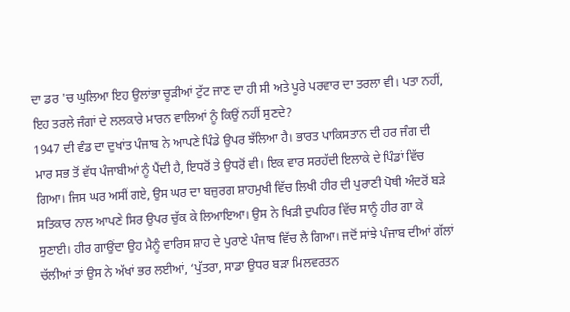ਦਾ ਡਰ 'ਚ ਘੁਲਿਆ ਇਹ ਉਲਾਂਭਾ ਚੂੜੀਆਂ ਟੁੱਟ ਜਾਣ ਦਾ ਹੀ ਸੀ ਅਤੇ ਪੂਰੇ ਪਰਵਾਰ ਦਾ ਤਰਲਾ ਵੀ। ਪਤਾ ਨਹੀਂ, ਇਹ ਤਰਲੇ ਜੰਗਾਂ ਦੇ ਲਲਕਾਰੇ ਮਾਰਨ ਵਾਲਿਆਂ ਨੂੰ ਕਿਉਂ ਨਹੀਂ ਸੁਣਦੇ?
1947 ਦੀ ਵੰਡ ਦਾ ਦੁਖਾਂਤ ਪੰਜਾਬ ਨੇ ਆਪਣੇ ਪਿੰਡੇ ਉਪਰ ਝੱਲਿਆ ਹੈ। ਭਾਰਤ ਪਾਕਿਸਤਾਨ ਦੀ ਹਰ ਜੰਗ ਦੀ ਮਾਰ ਸਭ ਤੋਂ ਵੱਧ ਪੰਜਾਬੀਆਂ ਨੂੰ ਪੈਂਦੀ ਹੈ, ਇਧਰੋਂ ਤੇ ਉਧਰੋਂ ਵੀ। ਇਕ ਵਾਰ ਸਰਹੱਦੀ ਇਲਾਕੇ ਦੇ ਪਿੰਡਾਂ ਵਿੱਚ ਗਿਆ। ਜਿਸ ਘਰ ਅਸੀਂ ਗਏ, ਉਸ ਘਰ ਦਾ ਬਜ਼ੁਰਗ ਸ਼ਾਹਮੁਖੀ ਵਿੱਚ ਲਿਖੀ ਹੀਰ ਦੀ ਪੁਰਾਣੀ ਪੋਥੀ ਅੰਦਰੋਂ ਬੜੇ ਸਤਿਕਾਰ ਨਾਲ ਆਪਣੇ ਸਿਰ ਉਪਰ ਚੁੱਕ ਕੇ ਲਿਆਇਆ। ਉਸ ਨੇ ਖਿੜੀ ਦੁਪਹਿਰ ਵਿੱਚ ਸਾਨੂੰ ਹੀਰ ਗਾ ਕੇ ਸੁਣਾਈ। ਹੀਰ ਗਾਉਂਦਾ ਉਹ ਮੈਨੂੰ ਵਾਰਿਸ ਸ਼ਾਹ ਦੇ ਪੁਰਾਣੇ ਪੰਜਾਬ ਵਿੱਚ ਲੈ ਗਿਆ। ਜਦੋਂ ਸਾਂਝੇ ਪੰਜਾਬ ਦੀਆਂ ਗੱਲਾਂ ਚੱਲੀਆਂ ਤਾਂ ਉਸ ਨੇ ਅੱਖਾਂ ਭਰ ਲਈਆਂ, ‘ਪੁੱਤਰਾ, ਸਾਡਾ ਉਧਰ ਬੜਾ ਮਿਲਵਰਤਨ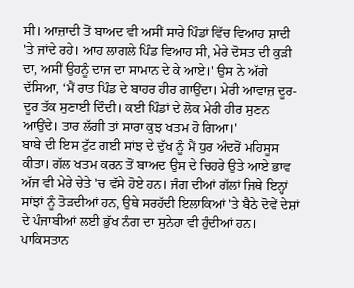ਸੀ। ਆਜ਼ਾਦੀ ਤੋਂ ਬਾਅਦ ਵੀ ਅਸੀਂ ਸਾਰੇ ਪਿੰਡਾਂ ਵਿੱਚ ਵਿਆਹ ਸ਼ਾਦੀ 'ਤੇ ਜਾਂਦੇ ਰਹੇ। ਆਹ ਲਾਗਲੇ ਪਿੰਡ ਵਿਆਹ ਸੀ, ਮੇਰੇ ਦੋਸਤ ਦੀ ਕੁੜੀ ਦਾ, ਅਸੀਂ ਉਹਨੂੰ ਦਾਜ ਦਾ ਸਾਮਾਨ ਦੇ ਕੇ ਆਏ।' ਉਸ ਨੇ ਅੱਗੇ ਦੱਸਿਆ, ‘ਮੈਂ ਰਾਤ ਪਿੰਡ ਦੇ ਬਾਹਰ ਹੀਰ ਗਾਉਂਦਾ। ਮੇਰੀ ਆਵਾਜ਼ ਦੂਰ-ਦੂਰ ਤੱਕ ਸੁਣਾਈ ਦਿੰਦੀ। ਕਈ ਪਿੰਡਾਂ ਦੇ ਲੋਕ ਮੇਰੀ ਹੀਰ ਸੁਣਨ ਆਉਂਦੇ। ਤਾਰ ਲੱਗੀ ਤਾਂ ਸਾਰਾ ਕੁਝ ਖਤਮ ਹੋ ਗਿਆ।'
ਬਾਬੇ ਦੀ ਇਸ ਟੁੱਟ ਗਈ ਸਾਂਝ ਦੇ ਦੁੱਖ ਨੂੰ ਮੈਂ ਧੁਰ ਅੰਦਰੋਂ ਮਹਿਸੂਸ ਕੀਤਾ। ਗੱਲ ਖਤਮ ਕਰਨ ਤੋਂ ਬਾਅਦ ਉਸ ਦੇ ਚਿਹਰੇ ਉਤੇ ਆਏ ਭਾਵ ਅੱਜ ਵੀ ਮੇਰੇ ਚੇਤੇ 'ਚ ਵੱਸੇ ਹੋਏ ਹਨ। ਜੰਗ ਦੀਆਂ ਗੱਲਾਂ ਜਿਥੇ ਇਨ੍ਹਾਂ ਸਾਂਝਾਂ ਨੂੰ ਤੋੜਦੀਆਂ ਹਨ, ਉਥੇ ਸਰਹੱਦੀ ਇਲਾਕਿਆਂ 'ਤੇ ਬੈਠੇ ਦੋਵੇਂ ਦੇਸ਼ਾਂ ਦੇ ਪੰਜਾਬੀਆਂ ਲਈ ਭੁੱਖ ਨੰਗ ਦਾ ਸੁਨੇਹਾ ਵੀ ਹੁੰਦੀਆਂ ਹਨ।
ਪਾਕਿਸਤਾਨ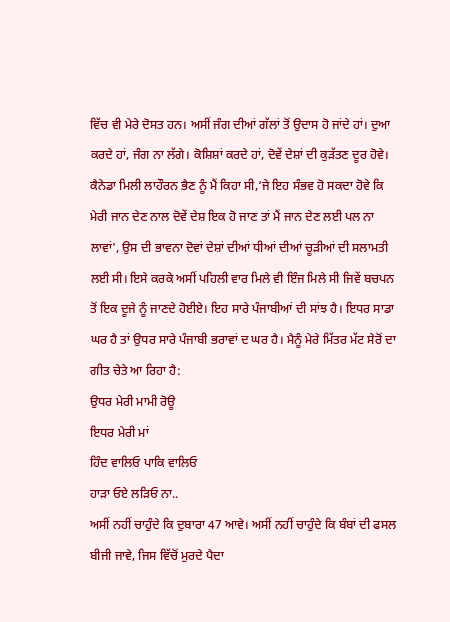ਵਿੱਚ ਵੀ ਮੇਰੇ ਦੋਸਤ ਹਨ। ਅਸੀਂ ਜੰਗ ਦੀਆਂ ਗੱਲਾਂ ਤੋਂ ਉਦਾਸ ਹੋ ਜਾਂਦੇ ਹਾਂ। ਦੁਆ ਕਰਦੇ ਹਾਂ, ਜੰਗ ਨਾ ਲੱਗੇ। ਕੋਸ਼ਿਸ਼ਾਂ ਕਰਦੇ ਹਾਂ, ਦੋਵੇਂ ਦੇਸ਼ਾਂ ਦੀ ਕੁੜੱਤਣ ਦੂਰ ਹੋਵੇ। ਕੈਨੇਡਾ ਮਿਲੀ ਲਾਹੌਰਨ ਭੈਣ ਨੂੰ ਮੈਂ ਕਿਹਾ ਸੀ,‘ਜੇ ਇਹ ਸੰਭਵ ਹੋ ਸਕਦਾ ਹੋਵੇ ਕਿ ਮੇਰੀ ਜਾਨ ਦੇਣ ਨਾਲ ਦੋਵੇਂ ਦੇਸ਼ ਇਕ ਹੋ ਜਾਣ ਤਾਂ ਮੈਂ ਜਾਨ ਦੇਣ ਲਈ ਪਲ ਨਾ ਲਾਵਾਂ', ਉਸ ਦੀ ਭਾਵਨਾ ਦੋਵਾਂ ਦੇਸ਼ਾਂ ਦੀਆਂ ਧੀਆਂ ਦੀਆਂ ਚੂੜੀਆਂ ਦੀ ਸਲਾਮਤੀ ਲਈ ਸੀ। ਇਸੇ ਕਰਕੇ ਅਸੀਂ ਪਹਿਲੀ ਵਾਰ ਮਿਲੇ ਵੀ ਇੰਜ ਮਿਲੇ ਸੀ ਜਿਵੇਂ ਬਚਪਨ ਤੋਂ ਇਕ ਦੂਜੇ ਨੂੰ ਜਾਣਦੇ ਹੋਈਏ। ਇਹ ਸਾਰੇ ਪੰਜਾਬੀਆਂ ਦੀ ਸਾਂਝ ਹੈ। ਇਧਰ ਸਾਡਾ ਘਰ ਹੈ ਤਾਂ ਉਧਰ ਸਾਰੇ ਪੰਜਾਬੀ ਭਰਾਵਾਂ ਦ ਘਰ ਹੈ। ਮੈਨੂੰ ਮੇਰੇ ਮਿੱਤਰ ਮੱਟ ਸੇਰੋਂ ਦਾ ਗੀਤ ਚੇਤੇ ਆ ਰਿਹਾ ਹੈ:
ਉਧਰ ਮੇਰੀ ਮਾਮੀ ਰੋਊ
ਇਧਰ ਮੇਰੀ ਮਾਂ
ਹਿੰਦ ਵਾਲਿਓ ਪਾਕਿ ਵਾਲਿਓ
ਹਾੜਾ ਓਏ ਲੜਿਓ ਨਾ..
ਅਸੀਂ ਨਹੀਂ ਚਾਹੁੰਦੇ ਕਿ ਦੁਬਾਰਾ 47 ਆਵੇ। ਅਸੀਂ ਨਹੀਂ ਚਾਹੁੰਦੇ ਕਿ ਬੰਬਾਂ ਦੀ ਫਸਲ ਬੀਜੀ ਜਾਵੇ, ਜਿਸ ਵਿੱਚੋਂ ਮੁਰਦੇ ਪੈਦਾ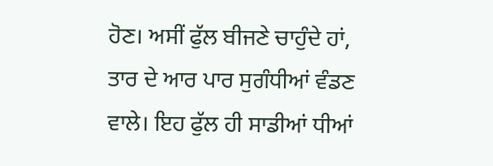ਹੋਣ। ਅਸੀਂ ਫੁੱਲ ਬੀਜਣੇ ਚਾਹੁੰਦੇ ਹਾਂ, ਤਾਰ ਦੇ ਆਰ ਪਾਰ ਸੁਗੰਧੀਆਂ ਵੰਡਣ ਵਾਲੇ। ਇਹ ਫੁੱਲ ਹੀ ਸਾਡੀਆਂ ਧੀਆਂ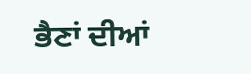ਭੈਣਾਂ ਦੀਆਂ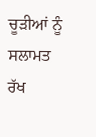ਚੂੜੀਆਂ ਨੂੰ ਸਲਾਮਤ ਰੱਖ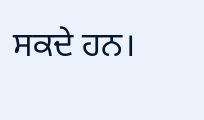ਸਕਦੇ ਹਨ।